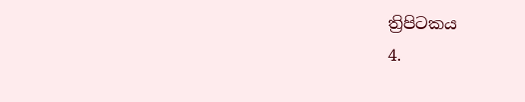ත්‍රිපිටකය
4.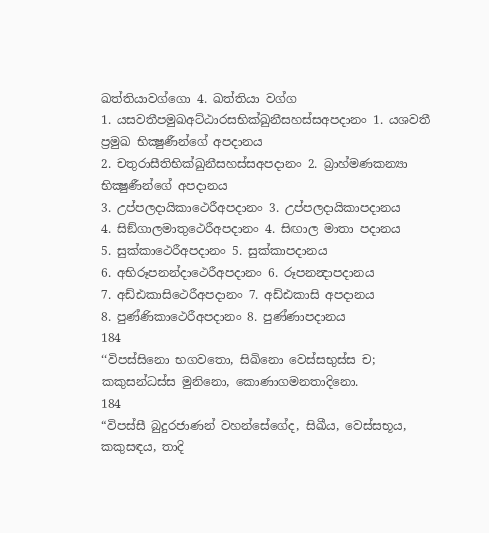ඛත්තියාවග්ගො 4. ඛත්තියා වග්ග
1. යසවතීපමුඛඅට්ඨාරසභික්ඛුනීසහස්සඅපදානං 1. යශවතී ප්‍රමුඛ භික්‍ෂුණීන්ගේ අපදානය
2. චතුරාසීතිභික්ඛුනීසහස්සඅපදානං 2. බ්‍රාහ්මණකන්‍යා භික්‍ෂුණීන්ගේ අපදානය
3. උප්පලදායිකාථෙරීඅපදානං 3. උප්පලදායිකාපදානය
4. සිඞ්ගාලමාතුථෙරීඅපදානං 4. සිඟාල මාතා පදානය
5. සුක්කාථෙරීඅපදානං 5. සුක්කාපදානය
6. අභිරූපනන්දාථෙරීඅපදානං 6. රූපනන්‍දාපදානය
7. අඩ්ඪකාසිථෙරීඅපදානං 7. අඩ්ඪකාසි අපදානය
8. පුණ්ණිකාථෙරීඅපදානං 8. පුණ්ණාපදානය
184
‘‘විපස්සිනො භගවතො, සිඛිනො වෙස්සභුස්ස ච;
කකුසන්ධස්ස මුනිනො, කොණාගමනතාදිනො.
184
“විපස්සී බුදුරජාණන් වහන්සේගේද, සිඛීය, වෙස්සභූය, කකුසඳය, තාදි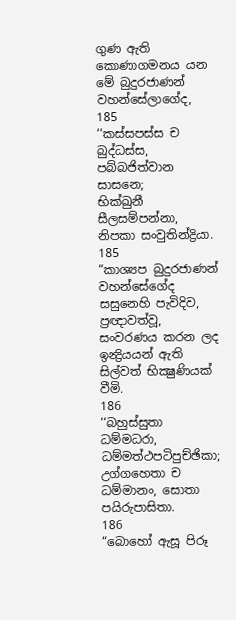ගුණ ඇති කොණාගමනය යන මේ බුදුරජාණන් වහන්සේලාගේද,
185
‘‘කස්සපස්ස ච බුද්ධස්ස, පබ්බජිත්වාන සාසනෙ;
භික්ඛුනී සීලසම්පන්නා, නිපකා සංවුතින්ද්‍රියා.
185
“කාශ්‍යප බුදුරජාණන් වහන්සේගේද සසුනෙහි පැවිදිව, ප්‍රඥාවත්වූ, සංවරණය කරන ලද ඉන්‍ද්‍රියයන් ඇති සිල්වත් භික්‍ෂුණියක් වීමි.
186
‘‘බහුස්සුතා ධම්මධරා, ධම්මත්ථපටිපුච්ඡිකා;
උග්ගහෙතා ච ධම්මානං, සොතා පයිරුපාසිතා.
186
“බොහෝ ඇසූ පිරූ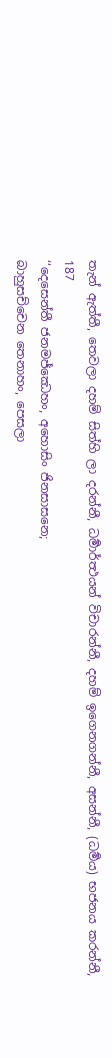තැන් ඇත්තී, තෙවලා දහම් සිත්හි ලා දරන්නී, ධර්‍මාර්ත්‍ථයන් විචාරන්නී, දහම් ඉගෙනගන්නී, අසන්නී, (ධර්‍මය) භජනය කරන්නී,
187
‘‘දෙසෙන්තී ජනමජ්ඣෙහං, අහොසිං ජිනසාසනෙ;
බාහුසච්චෙන තෙනාහං, පෙසලා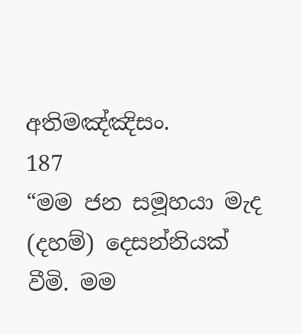අතිමඤ්ඤිසං.
187
“මම ජන සමූහයා මැද (දහම්) දෙසන්නියක් වීමි. මම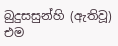බුදුසසුන්හි (ඇතිවූ) එම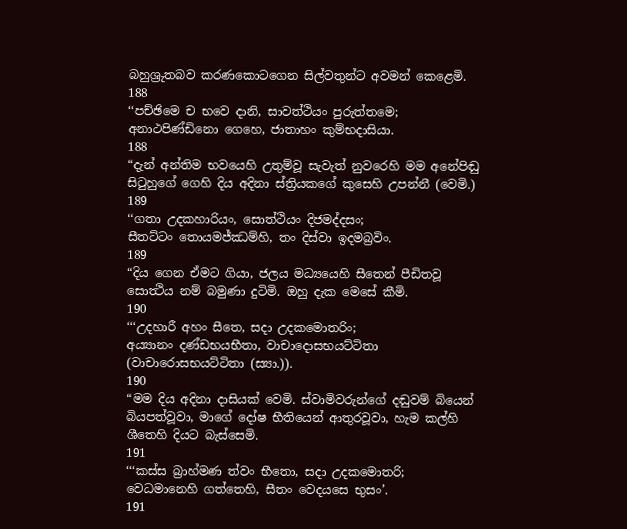බහුශ්‍රුතබව කරණකොටගෙන සිල්වතුන්ට අවමන් කෙළෙමි.
188
‘‘පච්ඡිමෙ ච භවෙ දානි, සාවත්ථියං පුරුත්තමෙ;
අනාථපිණ්ඩිනො ගෙහෙ, ජාතාහං කුම්භදාසියා.
188
“දැන් අන්තිම භවයෙහි උතුම්වූ සැවැත් නුවරෙහි මම අනේපිඬු සිටුහුගේ ගෙහි දිය අදිනා ස්ත්‍රියකගේ කුසෙහි උපන්නී (වෙමි.)
189
‘‘ගතා උදකහාරියං, සොත්ථියං දිජමද්දසං;
සීතට්ටං තොයමජ්ඣම්හි, තං දිස්වා ඉදමබ්‍රවිං.
189
“දිය ගෙන ඒමට ගියා, ජලය මධ්‍යයෙහි සීතෙන් පීඩිතවූ සොත්‍ථිය නම් බමුණා දුටිමි. ඔහු දැක මෙසේ කීමි.
190
‘‘‘උදහාරී අහං සීතෙ, සදා උදකමොතරිං;
අය්‍යානං දණ්ඩභයභීතා, වාචාදොසභයට්ටිතා (වාචාරොසභයට්ටිතා (ස්‍යා.)).
190
“මම දිය අදිනා දාසියක් වෙමි. ස්වාමිවරුන්ගේ දඬුවම් බියෙන් බියපත්වූවා, මාගේ දෝෂ භීතියෙන් ආතුරවූවා, හැම කල්හි ශීතෙහි දියට බැස්සෙමි.
191
‘‘‘කස්ස බ්‍රාහ්මණ ත්වං භීතො, සදා උදකමොතරි;
වෙධමානෙහි ගත්තෙහි, සීතං වෙදයසෙ භුසං’.
191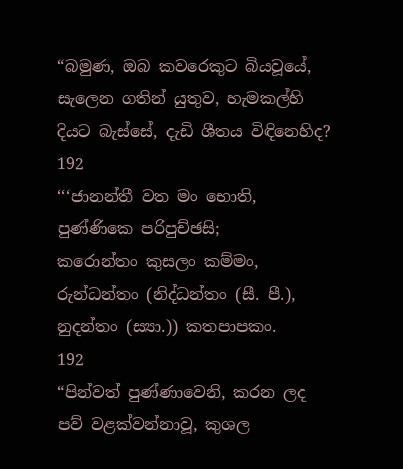“බමුණ, ඔබ කවරෙකුට බියවූයේ, සැලෙන ගතින් යුතුව, හැමකල්හි දියට බැස්සේ, දැඩි ශීතය විඳිනෙහිද?
192
‘‘‘ජානන්තී වත මං භොති, පුණ්ණිකෙ පරිපුච්ඡසි;
කරොන්තං කුසලං කම්මං, රුන්ධන්තං (නිද්ධන්තං (සී. පී.), නුදන්තං (ස්‍යා.)) කතපාපකං.
192
“පින්වත් පුණ්ණාවෙනි, කරන ලද පව් වළක්වන්නාවූ, කුශල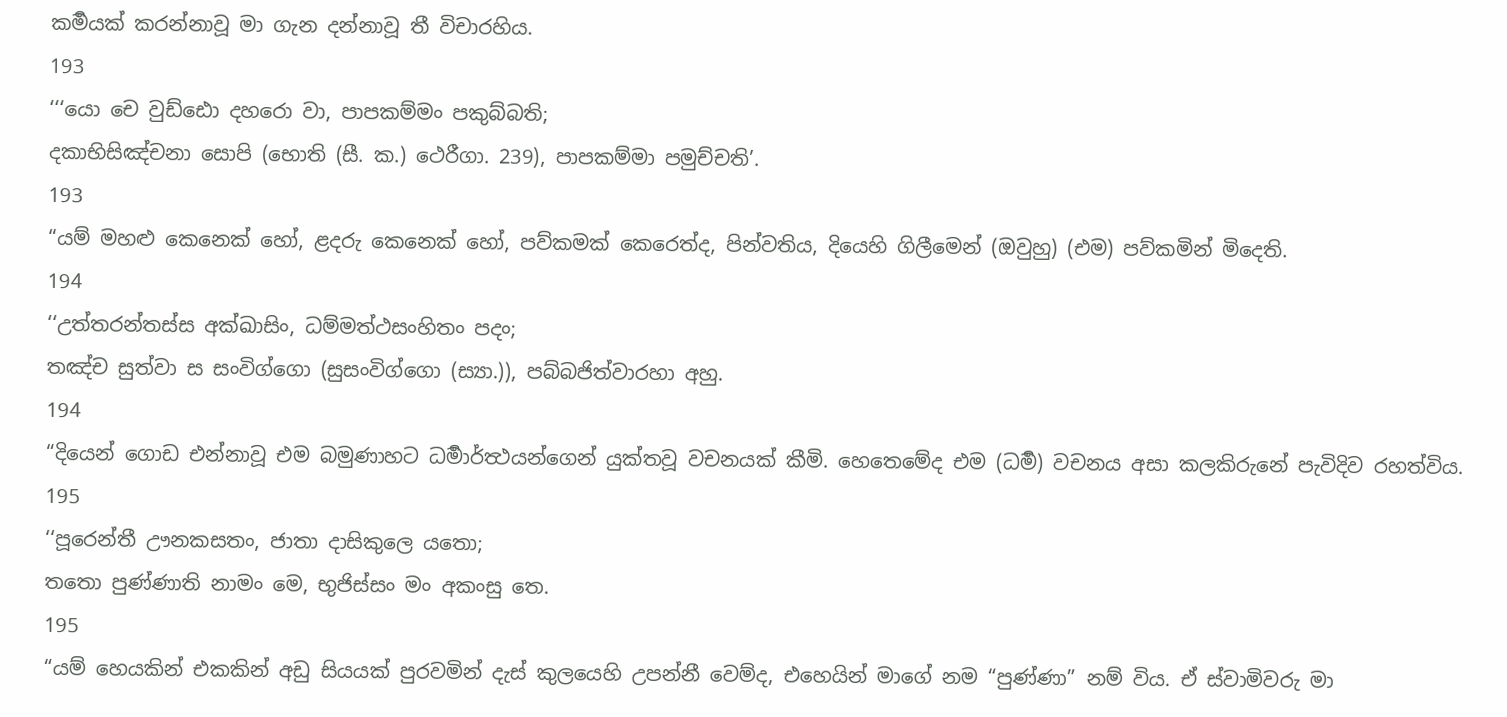කර්‍මයක් කරන්නාවූ මා ගැන දන්නාවූ තී විචාරහිය.
193
‘‘‘යො චෙ වුඩ්ඪො දහරො වා, පාපකම්මං පකුබ්බති;
දකාභිසිඤ්චනා සොපි (භොති (සී. ක.) ථෙරීගා. 239), පාපකම්මා පමුච්චති’.
193
“යම් මහළු කෙනෙක් හෝ, ළදරු කෙනෙක් හෝ, පව්කමක් කෙරෙත්ද, පින්වතිය, දියෙහි ගිලීමෙන් (ඔවුහු) (එම) පව්කමින් මිදෙති.
194
‘‘උත්තරන්තස්ස අක්ඛාසිං, ධම්මත්ථසංහිතං පදං;
තඤ්ච සුත්වා ස සංවිග්ගො (සුසංවිග්ගො (ස්‍යා.)), පබ්බජිත්වාරහා අහු.
194
“දියෙන් ගොඩ එන්නාවූ එම බමුණාහට ධර්‍මාර්ත්‍ථයන්ගෙන් යුක්තවූ වචනයක් කීමි. හෙතෙමේද එම (ධර්‍ම) වචනය අසා කලකිරුනේ පැවිදිව රහත්විය.
195
‘‘පූරෙන්තී ඌනකසතං, ජාතා දාසිකුලෙ යතො;
තතො පුණ්ණාති නාමං මෙ, භුජිස්සං මං අකංසු තෙ.
195
“යම් හෙයකින් එකකින් අඩු සියයක් පුරවමින් දැස් කුලයෙහි උපන්නී වෙම්ද, එහෙයින් මාගේ නම “පුණ්ණා” නම් විය. ඒ ස්වාමිවරු මා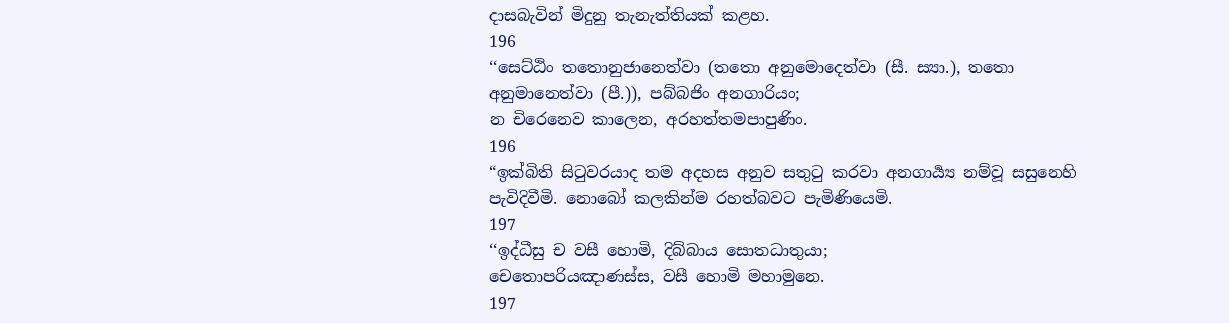දාසබැවින් මිදුනු තැනැත්තියක් කළහ.
196
‘‘සෙට්ඨිං තතොනුජානෙත්වා (තතො අනුමොදෙත්වා (සී. ස්‍යා.), තතො අනුමානෙත්වා (පී.)), පබ්බජිං අනගාරියං;
න චිරෙනෙව කාලෙන, අරහත්තමපාපුණිං.
196
“ඉක්බිති සිටුවරයාද තම අදහස අනුව සතුටු කරවා අනගාර්‍ය්‍ය නම්වූ සසුනෙහි පැවිදිවීමි. නොබෝ කලකින්ම රහත්බවට පැමිණියෙමි.
197
‘‘ඉද්ධීසු ච වසී හොමි, දිබ්බාය සොතධාතුයා;
චෙතොපරියඤාණස්ස, වසී හොමි මහාමුනෙ.
197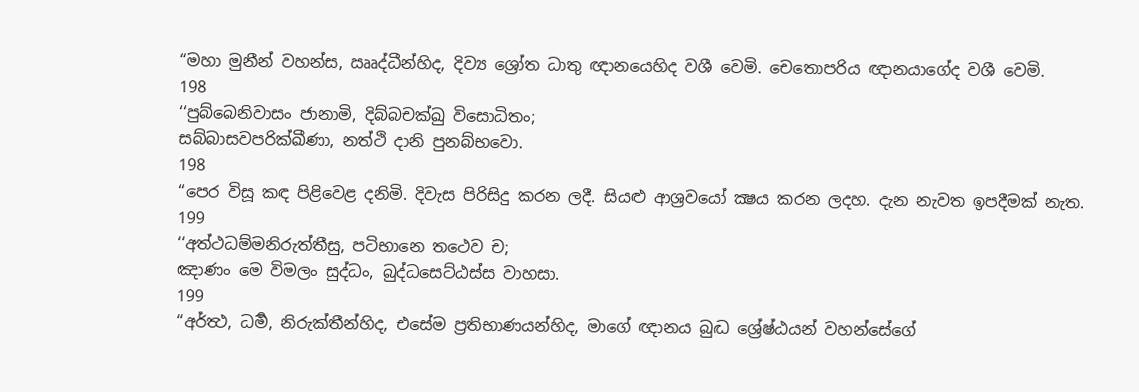“මහා මුනීන් වහන්ස, ඎද්ධීන්හිද, දිව්‍ය ශ්‍රෝත ධාතු ඥානයෙහිද වශී වෙමි. චෙතොපරිය ඥානයාගේද වශී වෙමි.
198
‘‘පුබ්බෙනිවාසං ජානාමි, දිබ්බචක්ඛු විසොධිතං;
සබ්බාසවපරික්ඛීණා, නත්ථි දානි පුනබ්භවො.
198
“පෙර විසූ කඳ පිළිවෙළ දනිමි. දිවැස පිරිසිදු කරන ලදී. සියළු ආශ්‍රවයෝ ක්‍ෂය කරන ලදහ. දැන නැවත ඉපදීමක් නැත.
199
‘‘අත්ථධම්මනිරුත්තීසු, පටිභානෙ තථෙව ච;
ඤාණං මෙ විමලං සුද්ධං, බුද්ධසෙට්ඨස්ස වාහසා.
199
“අර්ත්‍ථ, ධර්‍ම, නිරුක්තීන්හිද, එසේම ප්‍රතිභාණයන්හිද, මාගේ ඥානය බුද්‍ධ ශ්‍රේෂ්ඨයන් වහන්සේගේ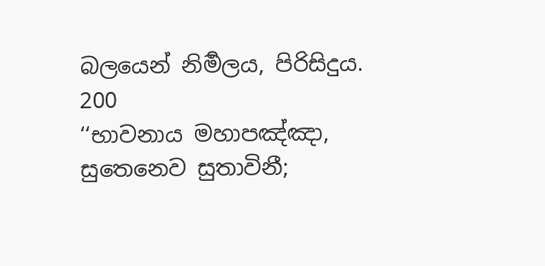බලයෙන් නිර්‍මලය, පිරිසිදුය.
200
‘‘භාවනාය මහාපඤ්ඤා, සුතෙනෙව සුතාවිනී;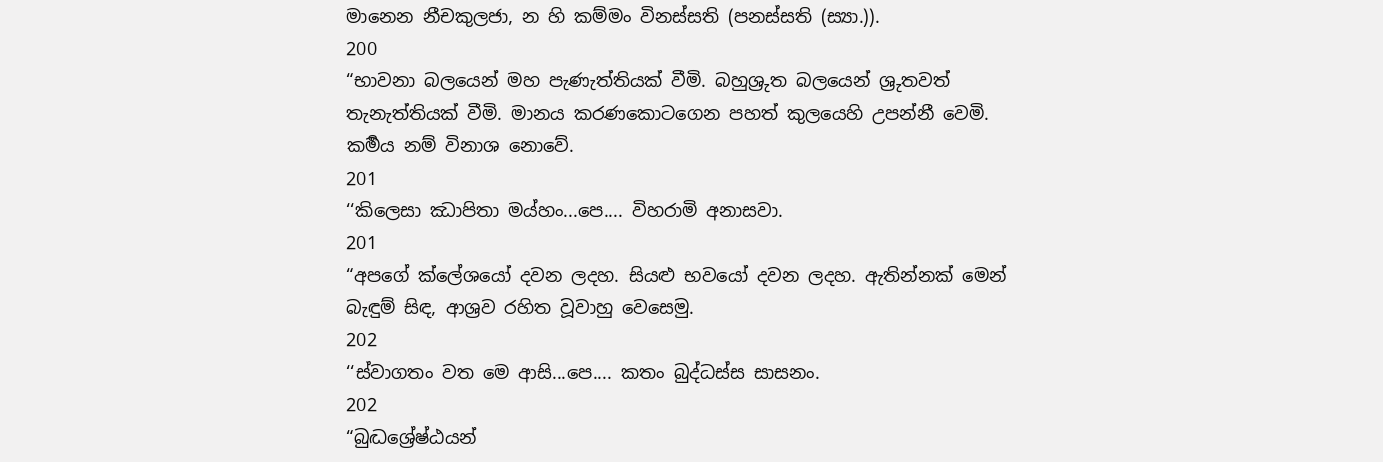මානෙන නීචකුලජා, න හි කම්මං විනස්සති (පනස්සති (ස්‍යා.)).
200
“භාවනා බලයෙන් මහ පැණැත්තියක් වීමි. බහුශ්‍රුත බලයෙන් ශ්‍රුතවත් තැනැත්තියක් වීමි. මානය කරණකොටගෙන පහත් කුලයෙහි උපන්නී වෙමි. කර්‍මය නම් විනාශ නොවේ.
201
‘‘කිලෙසා ඣාපිතා මය්හං...පෙ.... විහරාමි අනාසවා.
201
“අපගේ ක්ලේශයෝ දවන ලදහ. සියළු භවයෝ දවන ලදහ. ඇතින්නක් මෙන් බැඳුම් සිඳ, ආශ්‍රව රහිත වූවාහු වෙසෙමු.
202
‘‘ස්වාගතං වත මෙ ආසි...පෙ.... කතං බුද්ධස්ස සාසනං.
202
“බුද්‍ධශ්‍රේෂ්ඨයන්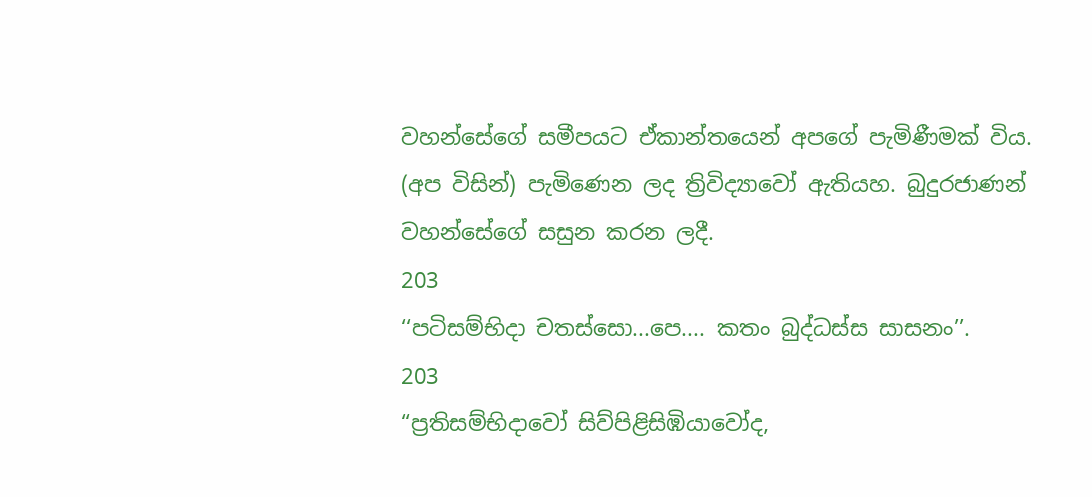වහන්සේගේ සමීපයට ඒකාන්තයෙන් අපගේ පැමිණීමක් විය. (අප විසින්) පැමිණෙන ලද ත්‍රිවිද්‍යාවෝ ඇතියහ. බුදුරජාණන් වහන්සේගේ සසුන කරන ලදී.
203
‘‘පටිසම්භිදා චතස්සො...පෙ.... කතං බුද්ධස්ස සාසනං’’.
203
“ප්‍රතිසම්භිදාවෝ සිව්පිළිසිඹියාවෝද,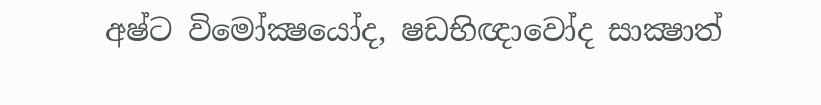අෂ්ට විමෝක්‍ෂයෝද, ෂඩභිඥාවෝද සාක්‍ෂාත්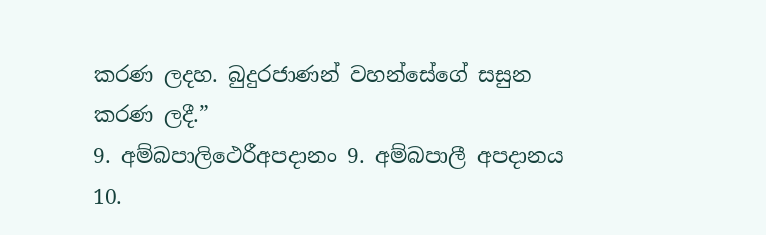කරණ ලදහ. බුදුරජාණන් වහන්සේගේ සසුන කරණ ලදී.”
9. අම්බපාලිථෙරීඅපදානං 9. අම්බපාලී අපදානය
10.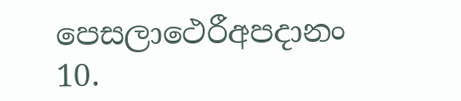පෙසලාථෙරීඅපදානං 10.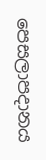පෙසලාපදානය